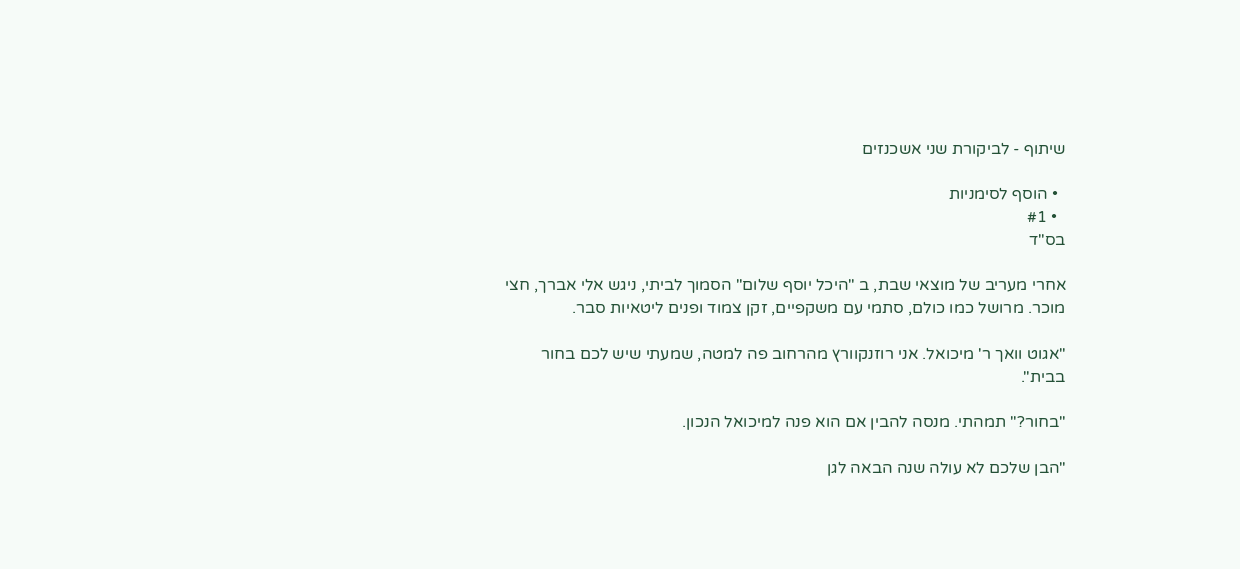שיתוף - לביקורת שני אשכנזים

  • הוסף לסימניות
  • #1
בס"ד

אחרי מעריב של מוצאי שבת, ב "היכל יוסף שלום" הסמוך לביתי, ניגש אלי אברך, חצי מוכר. מרושל כמו כולם, סתמי עם משקפיים, זקן צמוד ופנים ליטאיות סבר.

"אגוט וואך ר' מיכואל. אני רוזנקוורץ מהרחוב פה למטה, שמעתי שיש לכם בחור בבית".

"בחור?" תמהתי. מנסה להבין אם הוא פנה למיכואל הנכון.

"הבן שלכם לא עולה שנה הבאה לגן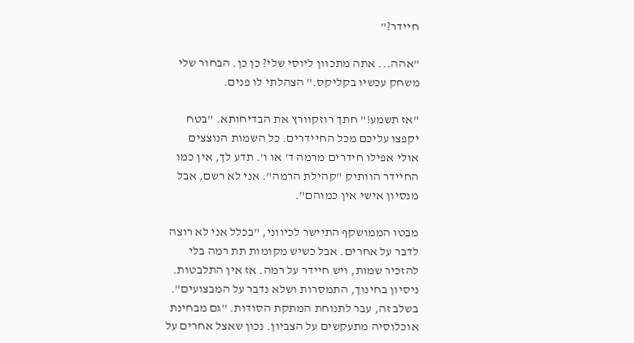חיידר?"

"אהה... אתה מתכוון ליוסי שלי? כן כן. הבחור שלי משחק עכשיו בקליקס." הצהלתי לו פנים.

"אז תשמע!" חתך רוזקוורץ את הבדיחותא. "בטח יקפצו עליכם מכל החיידרים. כל השמות הנוצצים אולי אפילו חידרים מרמה ד' או ו'. תדע לך, אין כמו החיידר הוותיק "קהילת הרמה". אני לא רשם, אבל מנסיון אישי אין כמוהם".

מבטו הממושקף התיישר לכיווני, "בכלל אני לא רוצה לדבר על אחרים. אבל כשיש מקומות תת רמה בלי להזכיר שמות, ויש חיידר על רמה. אז אין התלבטות. ניסיון בחינוך, התמסרות ושלא נדבר על המבצועים".
בשלב זה, עבר לתנוחת המתקת הסודות. "גם מבחינת אוכלוסיה מתעקשים על הצביון. נכון שאצל אחרים על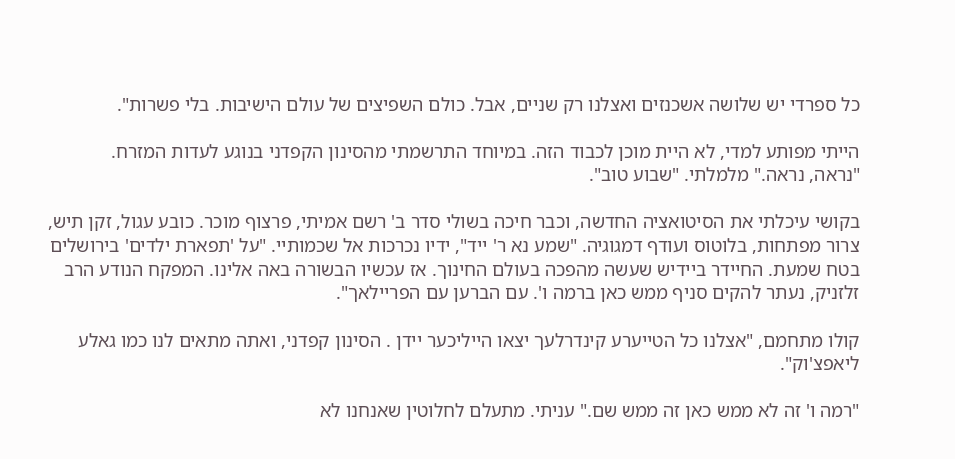כל ספרדי יש שלושה אשכנזים ואצלנו רק שניים, אבל. כולם השפיצים של עולם הישיבות. בלי פשרות".

הייתי מפותע למדי, לא היית מוכן לכבוד הזה. במיוחד התרשמתי מהסינון הקפדני בנוגע לעדות המזרח.
"נראה, נראה." מלמלתי. "שבוע טוב".

בקושי עיכלתי את הסיטואציה החדשה, וכבר חיכה בשולי סדר ב' רשם אמיתי, פרצוף מוכר. כובע עגול, זקן תיש, צרור מפתחות, בלוטוס ועודף דמגוגיה. "שמע נא ר' ייד", ידיו נכרכות אל שכמותיי. "על 'תפארת ילדים' בירושלים בטח שמעת. החיידר ביידיש שעשה מהפכה בעולם החינוך. אז עכשיו הבשורה באה אלינו. המפקח הנודע הרב זלזניק, נעתר להקים סניף ממש כאן ברמה ו'. עם הברען עם הפריילאך".

קולו מתחמם, "אצלנו כל הטייערע קינדרלעך יצאו הייליכער יידן . הסינון קפדני, ואתה מתאים לנו כמו גאלע ליאפצ'וק".

"רמה ו' זה לא ממש כאן זה ממש שם." עניתי. מתעלם לחלוטין שאנחנו לא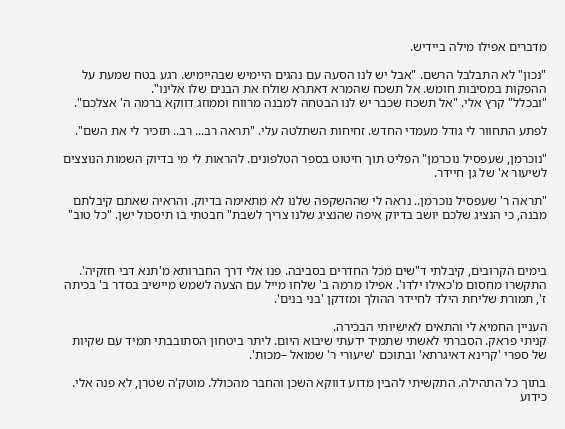מדברים אפילו מילה ביידיש.

"נכון" לא התבלבל הרשם. "אבל יש לנו הסעה עם נהגים היימיש שבהיימיש. רגע בטח שמעת על ההפקות במסיבות חומש. אל תשכח שהמרא דאתרא שולח את הבנים שלו אלינו".
"ובכלל" קרץ אלי. "אל תשכח שכבר יש לנו הבטחה למבנה מרווח וממוזג דווקא ברמה ה' אצלכם".

לפתע התחוור לי גודל מעמדי החדש. זחיחות השתלטה עלי. "תראה רב... רב.. תזכיר לי את השם".

"נוכרמן, שעפסיל נוכרמן" הפליט תוך חיטוט בספר הטלפונים. להראות לי מי בדיוק השמות הנוצצים לשיעור א' של גן חיידר.

"תראה ר' שעפסיל נוכרמן.. נראה לי שההשקפה שלנו לא מתאימה בדיוק. והראיה שאתם קיבלתם מבנה, כי הנציג שלכם יושב בדיוק איפה שהנציג שלנו צריך לשבת" חבטתי בו תיסכול ישן. "כל טוב"



בימים הקרובים, קיבלתי ד"שים מכל החדרים בסביבה. פנו אלי דרך החברותא מ'תנא דבי חזקיה'. התקשרו מחסום מ'כאילו ילדו'. אפילו מרמה ב' שלחו מייל עם הצעה לשמש מיישיב בסדר ב' בכיתה ז', תמורת שליחת הילד לחיידר ההולך ומזדקן 'בני בנים'.

העניין החמיא לי והתאים לאישיותי הבכירה.
קניתי פראק. הסברתי לאשתי שתמיד ידעתי שיבוא היום. ליתר ביטחון הסתובבתי תמיד עם שקיות של ספרי 'קרינא דאיגרתא' ובתוכם 'שיעורי ר' שמואל –מכות'.

בתוך כל התהילה. התקשיתי להבין מדוע דווקא השכן והחבר מהכולל. מוטק'ה שטרן, לא פנה אלי. כידוע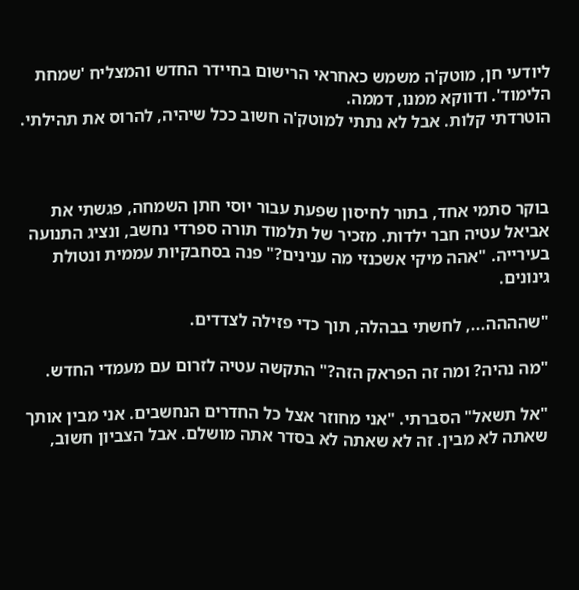ליודעי חן, מוטק'ה משמש כאחראי הרישום בחיידר החדש והמצליח 'שמחת הלימוד'. ודווקא ממנו, דממה.
הוטרדתי קלות. אבל לא נתתי למוטק'ה חשוב ככל שיהיה, להרוס את תהילתי.



בוקר סתמי אחד, בתור לחיסון שפעת עבור יוסי חתן השמחה, פגשתי את אביאל עטיה חבר ילדות. מזכיר של תלמוד תורה ספרדי נחשב, ונציג התנועה בעירייה. "אהה מיקי אשכנזי מה ענינים?" פנה בסחבקיות עממית ונטולת גינונים.

"שהההה..., לחשתי בבהלה, תוך כדי פזילה לצדדים.

"מה נהיה? ומה זה הפראק הזה?" התקשה עטיה לזרום עם מעמדי החדש.

"אל תשאל" הסברתי. "אני מחוזר אצל כל החדרים הנחשבים. אני מבין אותך שאתה לא מבין. זה לא שאתה לא בסדר אתה מושלם. אבל הצביון חשוב,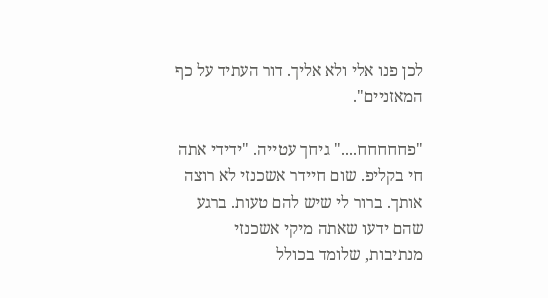לכן פנו אלי ולא אליך. דור העתיד על כף המאזניים".

"פחחחחח...." גיחך עטייה. "ידידי אתה חי בקליפ. שום חיידר אשכנזי לא רוצה אותך. ברור לי שיש להם טעות. ברגע שהם ידעו שאתה מיקי אשכנזי מנתיבות, שלומד בכולל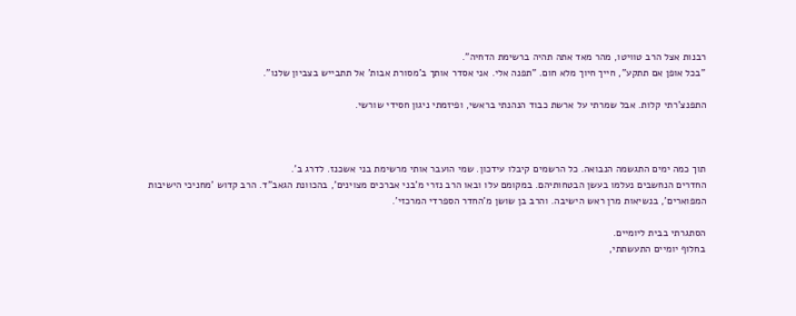רבנות אצל הרב טוויטו, מהר מאד אתה תהיה ברשימת הדחיה".
"בכל אופן אם תתקע", חייך חיוך מלא חום. "תפנה אלי. אני אסדר אותך ב'מסורת אבות' אל תתבייש בצביון שלנו".

התפנצ'רתי קלות. אבל שמרתי על ארשת כבוד הנהנתי בראשי, ופיזמתי ניגון חסידי שורשי.



תוך כמה ימים התגשמה הנבואה. כל הרשמים קיבלו עידכון. שמי הועבר אותי מרשימת בני אשכנז. לדרג ב'.
החדרים הנחשבים נעלמו בעשן הבטחותיהם. במקומם עלו ובאו הרב נזרי מ'בני אברכים מצוינים', בהכוונת הגאב"ד. הרב קדוש 'מחניכי הישיבות המפוארים', בנשיאות מרן ראש הישיבה. והרב בן שושן מ'החדר הספרדי המרכזי'.

הסתגרתי בבית ליומיים.
בחלוף יומיים התעשתתי,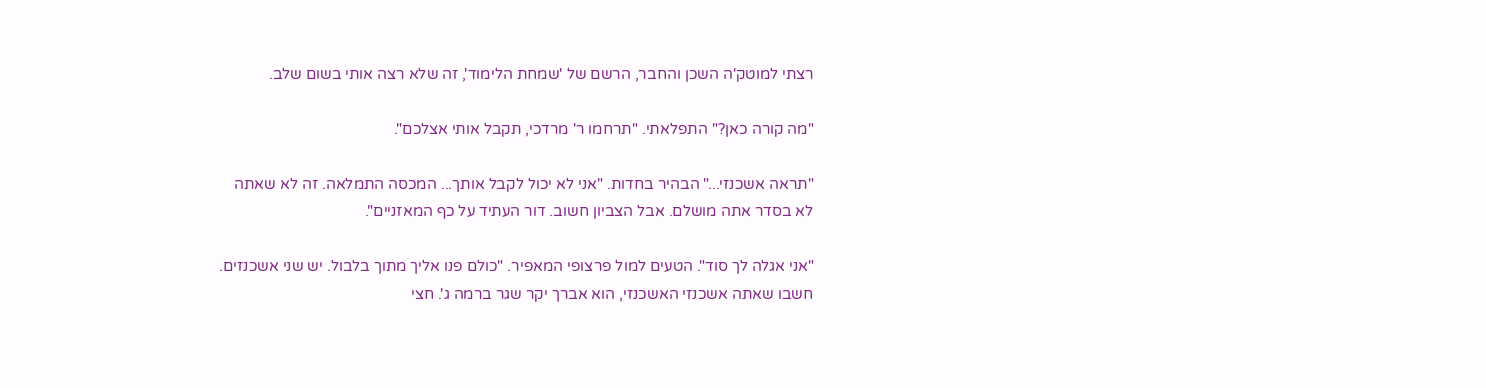רצתי למוטק'ה השכן והחבר, הרשם של 'שמחת הלימוד', זה שלא רצה אותי בשום שלב.

"מה קורה כאן?" התפלאתי. "תרחמו ר' מרדכי, תקבל אותי אצלכם".

"תראה אשכנזי..." הבהיר בחדות. "אני לא יכול לקבל אותך... המכסה התמלאה. זה לא שאתה לא בסדר אתה מושלם. אבל הצביון חשוב. דור העתיד על כף המאזניים".

"אני אגלה לך סוד". הטעים למול פרצופי המאפיר. "כולם פנו אליך מתוך בלבול. יש שני אשכנזים. חשבו שאתה אשכנזי האשכנזי, הוא אברך יקר שגר ברמה ג'. חצי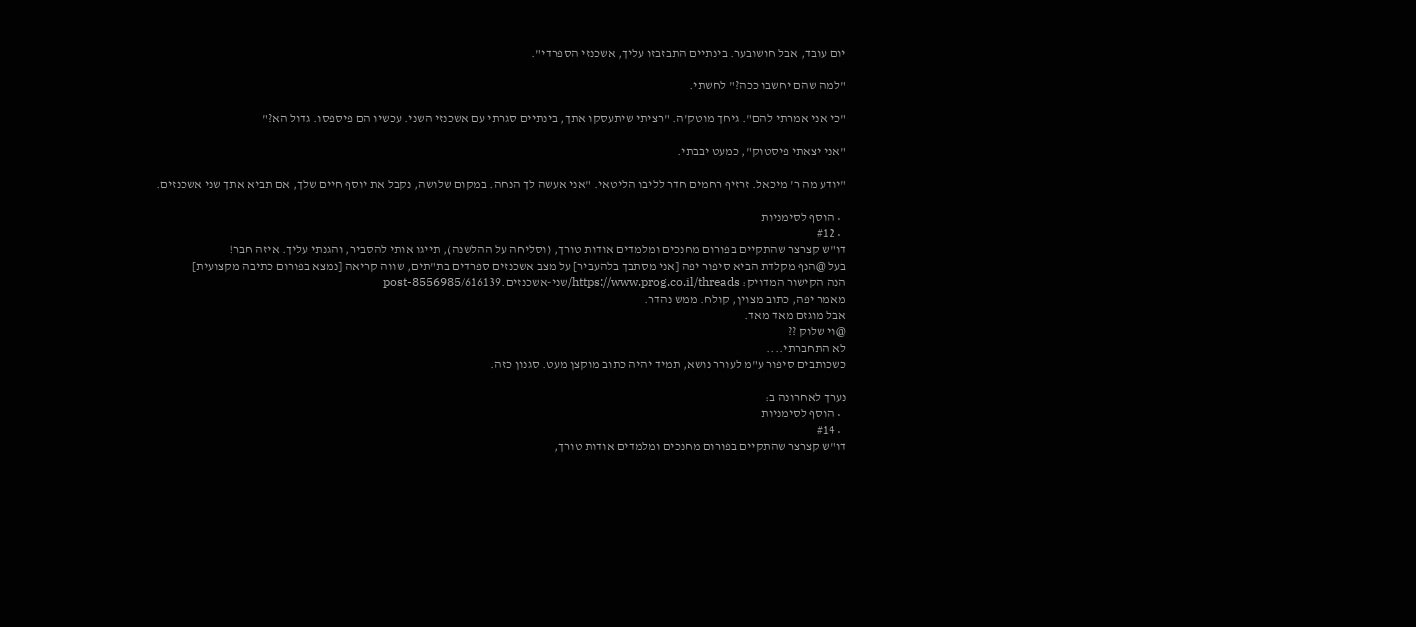יום עובד, אבל חושובער. בינתיים התבזבזו עליך, אשכנזי הספרדי".

"למה שהם יחשבו ככה?" לחשתי.

"כי אני אמרתי להם". גיחך מוטק'ה. "רציתי שיתעסקו אתך, בינתיים סגרתי עם אשכנזי השני. עכשיו הם פיספסו. גדול הא?"

"אני יצאתי פיסטוק", כמעט יבבתי.

"יודע מה ר' מיכאל. זרזיף רחמים חדר לליבו הליטאי. "אני אעשה לך הנחה. במקום שלושה, נקבל את יוסף חיים שלך, אם תביא אתך שני אשכנזים.

  • הוסף לסימניות
  • #12
דו"ש קצרצר שהתקיים בפורום מחנכים ומלמדים אודות טורך, (וסליחה על ההלשנה), תייגו אותי להסביר, והגנתי עליך. איזה חבר!
בעל @הנף מקלדת הביא סיפור יפה [אני מסתבך בלהעביר] על מצב אשכנזים ספרדים בת"תים, שווה קריאה [נמצא בפורום כתיבה מקצועית]
הנה הקישור המדויק: https://www.prog.co.il/threads/שני-אשכנזים.616139/post-8556985
מאמר יפה, כתוב מצוין, קולח. ממש נהדר.
אבל מוגזם מאד מאד.
@וי שלוק ??
לא התחברתי....
כשכותבים סיפור ע"מ לעורר נושא, תמיד יהיה כתוב מוקצן מעט. סגנון כזה.

נערך לאחרונה ב:
  • הוסף לסימניות
  • #14
דו"ש קצרצר שהתקיים בפורום מחנכים ומלמדים אודות טורך,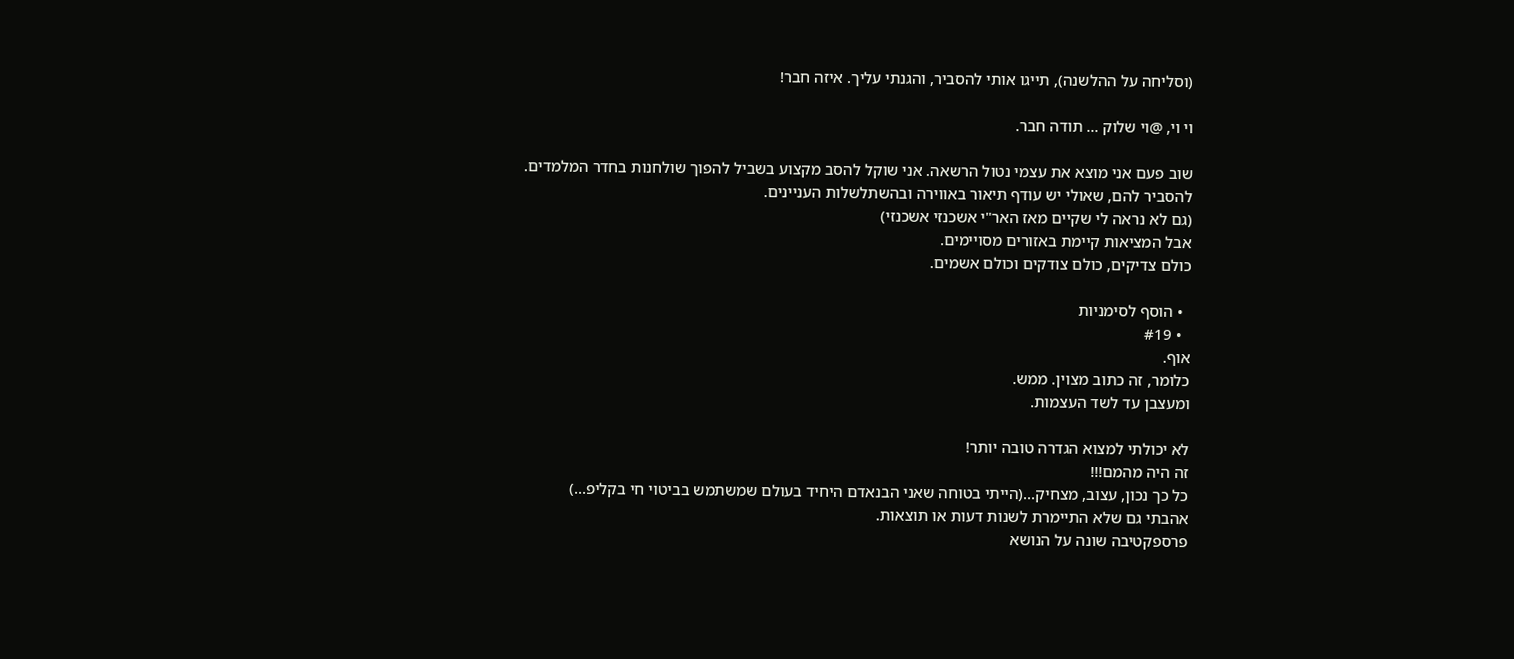(וסליחה על ההלשנה), תייגו אותי להסביר, והגנתי עליך. איזה חבר!

וי וי, @וי שלוק ... תודה חבר.

שוב פעם אני מוצא את עצמי נטול הרשאה. אני שוקל להסב מקצוע בשביל להפוך שולחנות בחדר המלמדים.
להסביר להם, שאולי יש עודף תיאור באווירה ובהשתלשלות העניינים.
(גם לא נראה לי שקיים מאז האר"י אשכנזי אשכנזי)
אבל המציאות קיימת באזורים מסויימים.
כולם צדיקים, כולם צודקים וכולם אשמים.

  • הוסף לסימניות
  • #19
אוף.
כלומר, זה כתוב מצוין. ממש.
ומעצבן עד לשד העצמות.

לא יכולתי למצוא הגדרה טובה יותר!
זה היה מהמם!!!
כל כך נכון, עצוב, מצחיק...(הייתי בטוחה שאני הבנאדם היחיד בעולם שמשתמש בביטוי חי בקליפ...)
אהבתי גם שלא התיימרת לשנות דעות או תוצאות.
פרספקטיבה שונה על הנושא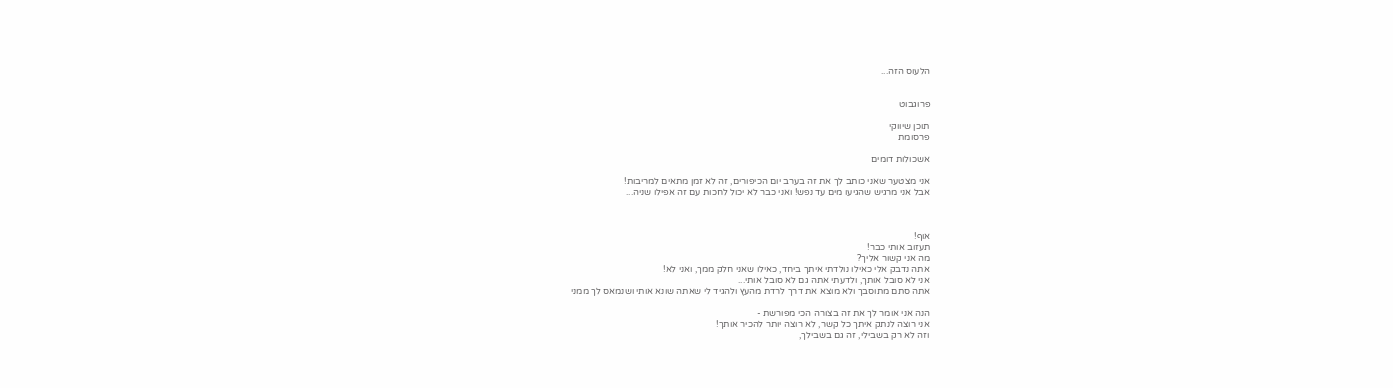הלעוס הזה...


פרוגבוט

תוכן שיווקי
פרסומת

אשכולות דומים

אני מצטער שאני כותב לך את זה בערב יום הכיפורים, זה לא זמן מתאים למריבות!
אבל אני מרגיש שהגיעו מים עד נפש! ואני כבר לא יכול לחכות עם זה אפילו שניה...



אוף!
תעזוב אותי כבר!
מה אני קשור אליך?
אתה נדבק אלי כאילו נולדתי איתך ביחד, כאילו שאני חלק ממך, ואני לא!
אני לא סובל אותך, ולדעתי אתה גם לא סובל אותי...
אתה סתם מתוסבך ולא מוצא את דרך לרדת מהעץ ולהגיד לי שאתה שונא אותי ושנמאס לך ממני

הנה אני אומר לך את זה בצורה הכי מפורשת -
אני רוצה לנתק איתך כל קשר, לא רוצה יותר להכיר אותך!
וזה לא רק בשבילי, זה גם בשבילך,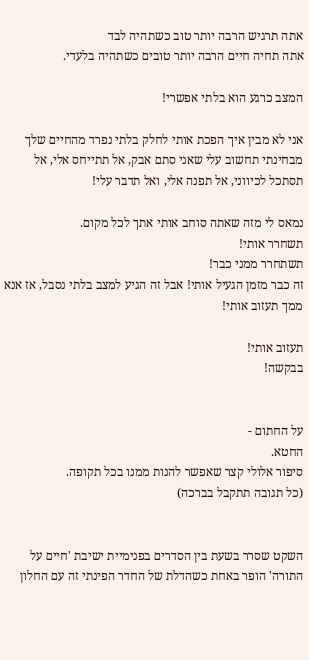אתה תרגיש הרבה יותר טוב כשתהיה לבד
אתה תחיה חיים הרבה יותר טובים כשתהיה בלעדי.

המצב כרגע הוא בלתי אפשרי!

אני לא מבין איך הפכת אותי לחלק בלתי נפרד מהחיים שלך
מבחינתי תחשוב עלי שאני סתם אבק, אל תתייחס אלי, אל תסתכל לכיווני, אל תפנה אלי, ואל תדבר עלי!

נמאס לי מזה שאתה סוחב אותי אתך לכל מקום.
תשחרר אותי!
תשתחרר ממני כבר!
זה כבר מזמן הגעיל אותי! אבל זה הגיע למצב בלתי נסבל, אז אנא ממך תעזוב אותי!

תעזוב אותי!
בבקשה!


על החתום -
החטא.
סיפור אלולי קצר שאפשר להנות ממנו בכל תקופה.
(כל תגובה תתקבל בברכה)


השקט שסרר בשעת בין הסדרים בפנימיית ישיבת 'חיים על התורה' הופר באחת כשהדלת של החדר הפינתי זה עם החלון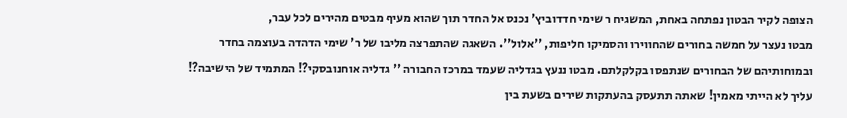הצופה לקיר הבטון נפתחה באחת, המשגיח ר שימי חדדוביץ' נכנס אל החדר תוך שהוא מעיף מבטים מהירים לכל עבר,
מבטו נעצר על חמשה בחורים שהחווירו והסמיקו חליפות, ''אלול''. השאגה שהתפרצה מליבו של ר' שימי הדהדה בעוצמה בחדר ובמוחותיהם של הבחורים שנתפסו בקלקלתם. מבטו ננעץ בגדליה שעמד במרכז החבורה '' גדליה אוחנובסקי?! המתמיד של הישיבה?! עליך לא הייתי מאמין! שאתה תתעסק בהעתקות שירים בשעת בין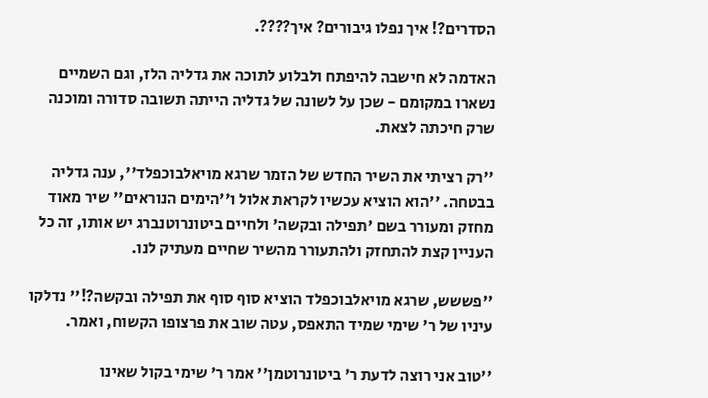הסדרים?! איך נפלו גיבורים? איך????.

האדמה לא חישבה להיפתח ולבלוע לתוכה את גדליה הלז, וגם השמיים נשארו במקומם - שכן על לשונה של גדליה הייתה תשובה סדורה ומוכנה שרק חיכתה לצאת.

''רק רציתי את השיר החדש של הזמר שרגא מויאלבוכפלד'', ענה גדליה בבטחה. ''הוא הוציא עכשיו לקראת אלול ו''הימים הנוראים'' שיר מאוד מחזק ומעורר בשם 'תפילה ובקשה' ולחיים ביטונרוטנברג יש אותו, זה כל העניין קצת להתחזק ולהתעורר מהשיר שחיים מעתיק לנו.

''פששש, שרגא מויאלבוכפלד הוציא סוף סוף את תפילה ובקשה?!'' נדלקו עיניו של ר' שימי שמיד התאפס, עטה שוב את פרצופו הקשוח, ואמר.

''טוב אני רוצה לדעת ר' ביטונרוטמן'' אמר ר' שימי בקול שאינו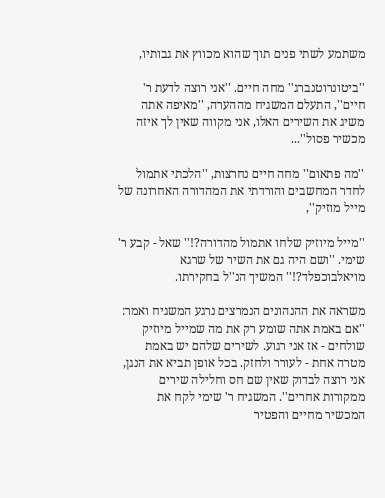משתמע לשתי פנים תוך שהוא מכווץ את גבותיו,

''ביטונרוטנברג'' מחה חיים. ''אני רוצה לדעת ר' חיים'', התעלם המשגיח מההערה, ''מאיפה אתה משיג את השירים האלו, אני מקווה שאין לך איזה מכשיר פסול''...

''מה פתאום'' מחה חיים נחרצות, ''הלכתי אתמול לחדר המחשבים והורדתי את המהדורה האחרונה של מייל מוזיק'',

''מייל מיוזיק שלחו אתמול מהדורה?!'' שאל - קבע ר' שימי. ''ושם היה גם את השיר של שרגא מויאלבוכפלד?!'' המשיך הנ''ל בחקירתו.

משראה את ההנהונים הנמרצים נרגע המשגיח ואמר: ''אם באמת אתה שומע רק את מה שמייל מיוזיק שולחים - אז אני רגוע. לשירים שלהם יש באמת מטרה אחת - לעורר ולחזק. בכל אופן תביא את הנגן, אני רוצה לבדוק שאין שם חס וחלילה שירים ממקורות אחרים''. המשגיח ר' שימי לקח את המכשיר מחיים והפטיר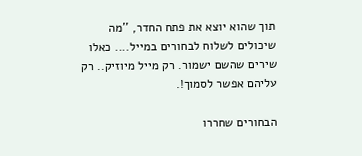תוך שהוא יוצא את פתח החדר, ''מה שיכולים לשלוח לבחורים במייל.... כאלו שירים שהשם ישמור. רק מייל מיוזיק.. רק עליהם אפשר לסמוך!.

הבחורים שחררו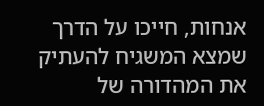אנחות, חייכו על הדרך שמצא המשגיח להעתיק את המהדורה של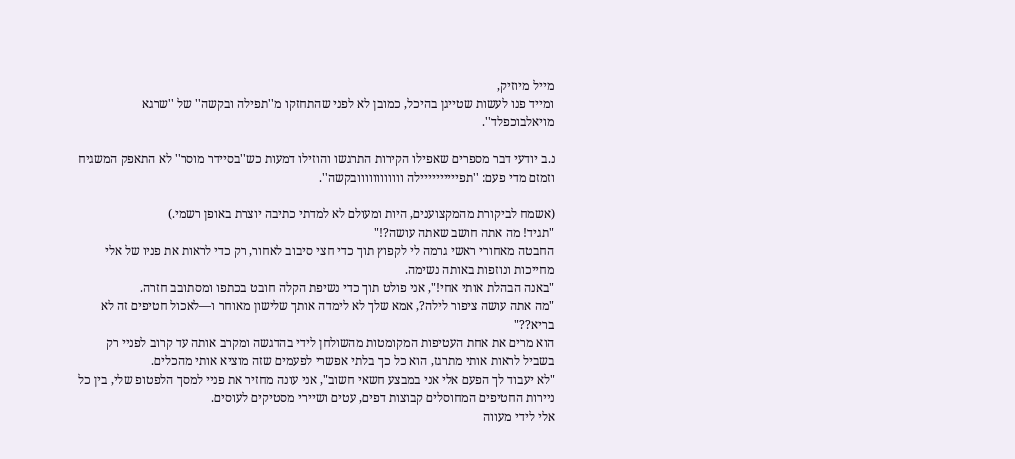מייל מיוזיק,
ומייד פנו לעשות שטייגן בהיכל, כמובן לא לפני שהתחזקו מ''תפילה ובקשה'' של ''שרגא מויאלבוכפלד''.

נ.ב יודעי דבר מספרים שאפילו הקירות התרגשו והוזילו דמעות כש''בסיידר מוסר'' לא התאפק המשגיח וזמזם מדי פעם: ''תפיייייייייילה וווווווווווובקשה''.

(אשמח לביקורת מהמקצוענים, היות ומעולם לא למדתי כתיבה יוצרת באופן רשמי.)
"תגיד! מה אתה חושב שאתה עושה?!"
החבטה מאחורי ראשי גרמה לי לקפוץ תוך כדי חצי סיבוב לאחור, רק כדי לראות את פניו של אלי מחייכות ונוזפות באותה נשימה.
"באנה הבהלת אותי אחי!", אני פולט תוך כדי נשיפת הקלה חובט בכתפו ומסתובב חזרה.
"מה אתה עושה ציפור לילה?, אמא שלך לא לימדה אותך שלישון מאוחר ו—לאכול חטיפים זה לא בריא??"
הוא מרים את אחת העטיפות המקומטות מהשולחן לידי בהדגשה ומקרב אותה עד קרוב לפניי רק בשביל לראות אותי מתרגז, הוא כל כך בלתי אפשרי לפעמים שזה מוציא אותי מהכלים.
"לא יעבוד לך הפעם אלי אני במבצע חשאי חשוב", אני עונה מחזיר את פניי למסך הלפטופ שלי, בין כל ניירות החטיפים המחוסלים קבוצות דפים, עטים ושיירי מסטיקים לעוסים.
אלי לידי מעווה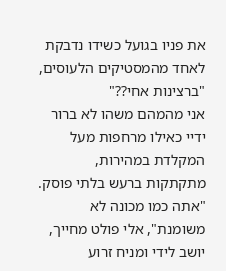את פניו בגועל כשידו נדבקת לאחד מהמסטיקים הלעוסים, "ברצינות אחי??"
אני מהמהם משהו לא ברור ידיי כאילו מרחפות מעל המקלדת במהירות, מתקתקות ברעש בלתי פוסק.
"אתה כמו מכונה לא משומנת", אלי פולט מחייך, יושב לידי ומניח זרוע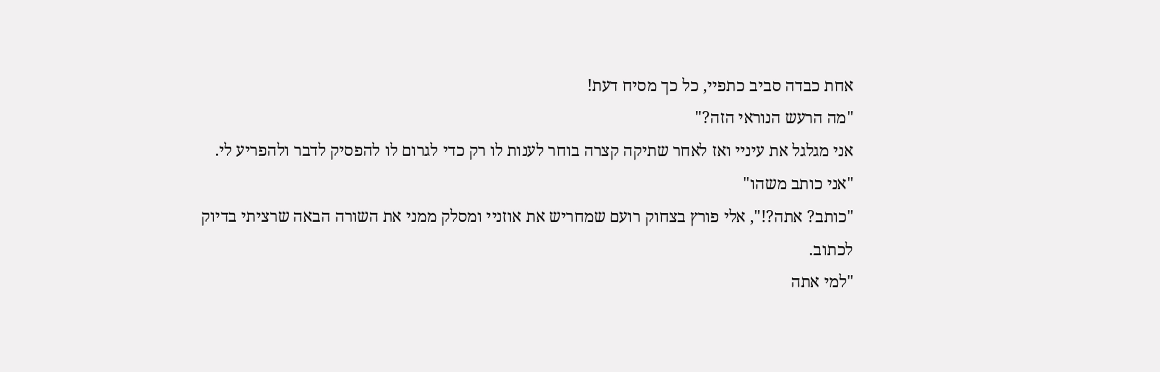אחת כבדה סביב כתפיי, כל כך מסיח דעת!
"מה הרעש הנוראי הזה?"
אני מגלגל את עיניי ואז לאחר שתיקה קצרה בוחר לענות לו רק כדי לגרום לו להפסיק לדבר ולהפריע לי.
"אני כותב משהו"
"כותב? אתה?!", אלי פורץ בצחוק רועם שמחריש את אוזניי ומסלק ממני את השורה הבאה שרציתי בדיוק לכתוב.
"למי אתה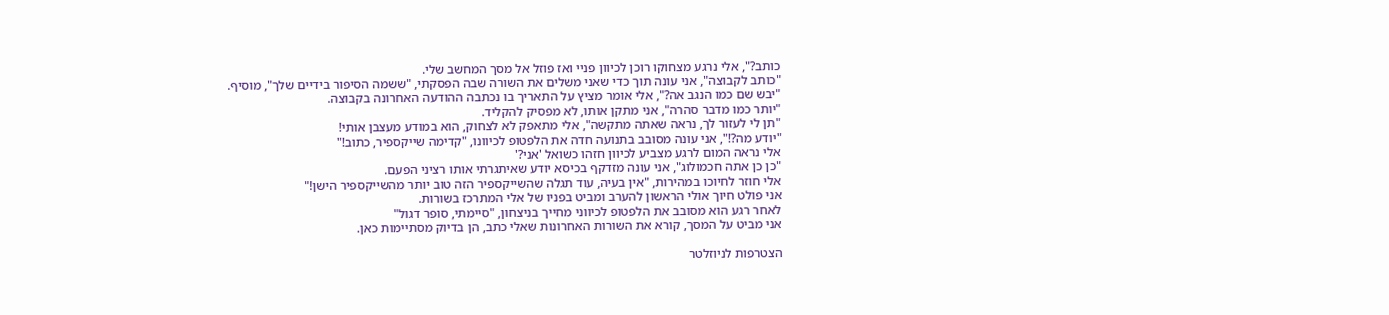כותב?", אלי נרגע מצחוקו רוכן לכיוון פניי ואז פוזל אל מסך המחשב שלי.
"כותב לקבוצה", אני עונה תוך כדי שאני משלים את השורה שבה הפסקתי, "ששמה הסיפור בידיים שלך", מוסיף.
"יבש שם כמו הנגב אה?", אלי אומר מציץ על התאריך בו נכתבה ההודעה האחרונה בקבוצה.
"יותר כמו מדבר סהרה", אני מתקן אותו, לא מפסיק להקליד.
"תן לי לעזור לך, נראה שאתה מתקשה", אלי מתאפק לא לצחוק, הוא במודע מעצבן אותי!
"יודע מה?!", אני עונה מסובב בתנועה חדה את הלפטופ לכיוונו, "קדימה שייקספיר, כתוב!"
אלי נראה המום לרגע מצביע לכיוון חזהו כשואל 'אני?'
"כן כן אתה חכמולוג", אני עונה מזדקף בכיסא יודע שאיתגרתי אותו רציני הפעם.
אלי חוזר לחיוכו במהירות, "אין בעיה, עוד תגלה שהשייקספיר הזה טוב יותר מהשייקספיר הישן!"
אני פולט חיוך אולי הראשון להערב ומביט בפניו של אלי המתרכז בשורות.
לאחר רגע הוא מסובב את הלפטופ לכיווני מחייך בניצחון, "סיימתי, סופר דגול"
אני מביט על המסך, קורא את השורות האחרונות שאלי כתב, הן בדיוק מסתיימות כאן.

הצטרפות לניוזלטר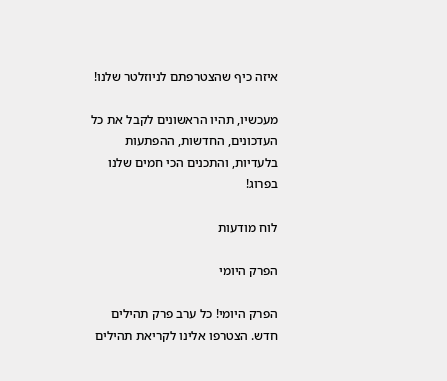איזה כיף שהצטרפתם לניוזלטר שלנו!

מעכשיו, תהיו הראשונים לקבל את כל העדכונים, החדשות, ההפתעות בלעדיות, והתכנים הכי חמים שלנו בפרוג!

לוח מודעות

הפרק היומי

הפרק היומי! כל ערב פרק תהילים חדש. הצטרפו אלינו לקריאת תהילים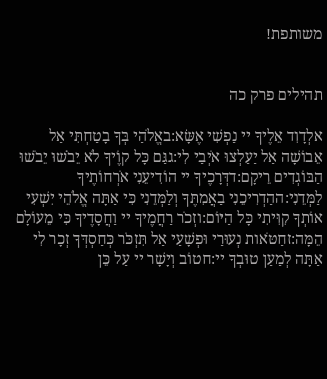משותפת!


תהילים פרק כה

אלְדָוִד אֵלֶיךָ יי נַפְשִׁי אֶשָּׂא:באֱלֹהַי בְּךָ בָטַחְתִּי אַל אֵבוֹשָׁה אַל יַעַלְצוּ אֹיְבַי לִי:גגַּם כָּל קוֶֹיךָ לֹא יֵבֹשׁוּ יֵבֹשׁוּ הַבּוֹגְדִים רֵיקָם:דדְּרָכֶיךָ יי הוֹדִיעֵנִי אֹרְחוֹתֶיךָ לַמְּדֵנִי:ההַדְרִיכֵנִי בַאֲמִתֶּךָ וְלַמְּדֵנִי כִּי אַתָּה אֱלֹהֵי יִשְׁעִי אוֹתְךָ קִוִּיתִי כָּל הַיּוֹם:וזְכֹר רַחֲמֶיךָ יי וַחֲסָדֶיךָ כִּי מֵעוֹלָם הֵמָּה:זחַטֹּאות נְעוּרַי וּפְשָׁעַי אַל תִּזְכֹּר כְּחַסְדְּךָ זְכָר לִי אַתָּה לְמַעַן טוּבְךָ יי:חטוֹב וְיָשָׁר יי עַל כֵּן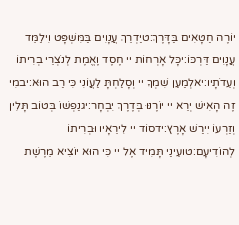יוֹרֶה חַטָּאִים בַּדָּרֶךְ:טיַדְרֵךְ עֲנָוִים בַּמִּשְׁפָּט וִילַמֵּד עֲנָוִים דַּרְכּוֹ:יכָּל אָרְחוֹת יי חֶסֶד וֶאֱמֶת לְנֹצְרֵי בְרִיתוֹ וְעֵדֹתָיו:יאלְמַעַן שִׁמְךָ יי וְסָלַחְתָּ לַעֲוֹנִי כִּי רַב הוּא:יבמִי זֶה הָאִישׁ יְרֵא יי יוֹרֶנּוּ בְּדֶרֶךְ יִבְחָר:יגנַפְשׁוֹ בְּטוֹב תָּלִין וְזַרְעוֹ יִירַשׁ אָרֶץ:ידסוֹד יי לִירֵאָיו וּבְרִיתוֹ לְהוֹדִיעָם:טועֵינַי תָּמִיד אֶל יי כִּי הוּא יוֹצִיא מֵרֶשֶׁת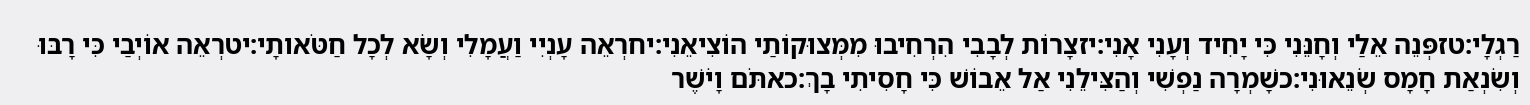רַגְלָי:טזפְּנֵה אֵלַי וְחָנֵּנִי כִּי יָחִיד וְעָנִי אָנִי:יזצָרוֹת לְבָבִי הִרְחִיבוּ מִמְּצוּקוֹתַי הוֹצִיאֵנִי:יחרְאֵה עָנְיִי וַעֲמָלִי וְשָׂא לְכָל חַטֹּאותָי:יטרְאֵה אוֹיְבַי כִּי רָבּוּ וְשִׂנְאַת חָמָס שְׂנֵאוּנִי:כשָׁמְרָה נַפְשִׁי וְהַצִּילֵנִי אַל אֵבוֹשׁ כִּי חָסִיתִי בָךְ:כאתֹּם וָיֹשֶׁר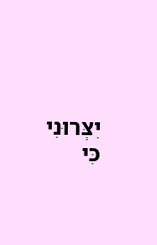יִצְּרוּנִי כִּי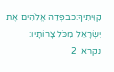קִוִּיתִיךָ:כבפְּדֵה אֱלֹהִים אֶת יִשְׂרָאֵל מִכֹּל צָרוֹתָיו:
נקרא  2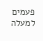פעמים
למעלה